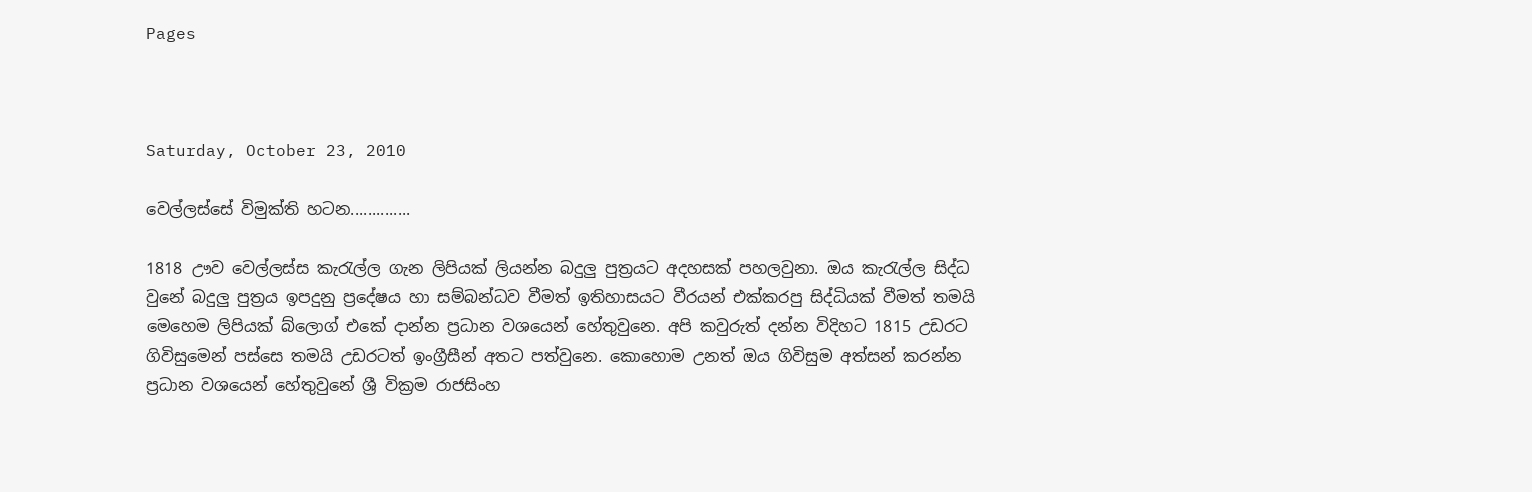Pages



Saturday, October 23, 2010

වෙල්ලස්සේ විමුක්ති හටන..............

1818 ඌව වෙල්ලස්ස කැරැල්ල ගැන ලිපියක් ලියන්න බදුලු පුත්‍රයට අදහසක් පහලවුනා. ඔය කැරැල්ල සිද්ධ වුනේ බදුලු පුත්‍රය ඉපදුනු ප්‍රදේෂය හා සම්බන්ධව වීමත් ඉතිහාසයට වීරයන් එක්කරපු සිද්ධියක් වීමත් තමයි මෙහෙම ලිපියක් බ්ලොග් එකේ දාන්න ප්‍රධාන වශයෙන් හේතුවුනෙ. අපි කවුරුත් දන්න විදිහට 1815 උඩරට ගිවිසුමෙන් පස්සෙ තමයි උඩරටත් ඉංග්‍රීසීන් අතට පත්වුනෙ. කොහොම උනත් ඔය ගිවිසුම අත්සන් කරන්න ප්‍රධාන වශයෙන් හේතුවුනේ ශ්‍රී වික්‍රම රාජසිංහ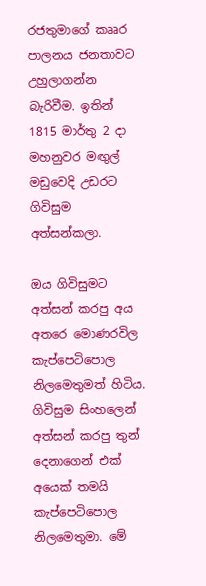රජතුමාගේ කෲර පාලනය ජනතාවට උහුලාගන්න බැරිවීම. ඉතින් 1815 මාර්තු 2 දා මහනුවර මඟුල් මඩුවෙදි උඩරට ගිවිසුම අත්සන්කලා.

ඔය ගිවිසුමට අත්සන් කරපු අය අතරෙ මොණරවිල කැප්පෙටිපොල නිලමෙතුමත් හිටිය. ගිවිසුම සිංහලෙන් අත්සන් කරපු තුන් දෙනාගෙන් එක් අයෙක් තමයි කැප්පෙටිපොල නිලමෙතුමා. මේ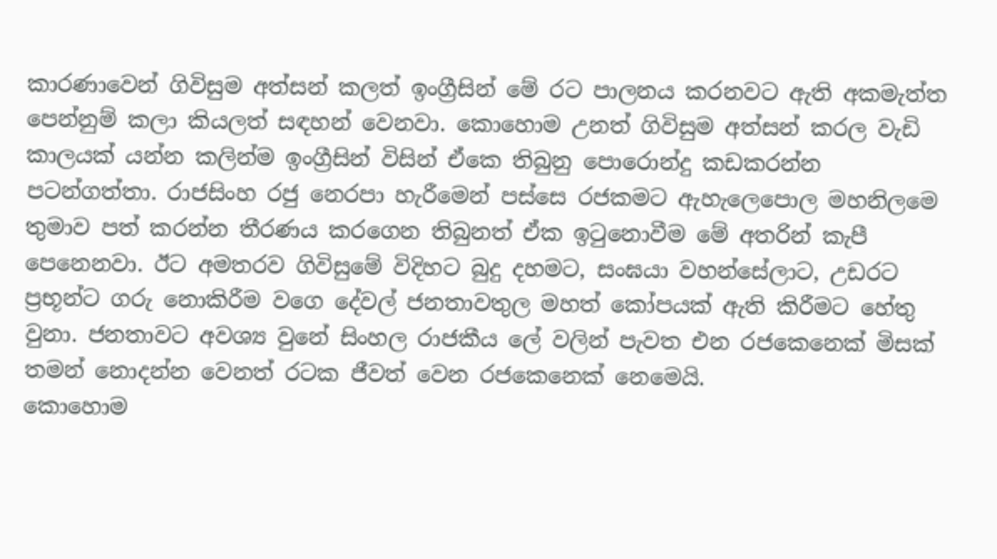කාරණාවෙන් ගිවිසුම අත්සන් කලත් ඉංග්‍රීසින් මේ රට පාලනය කරනවට ඇති අකමැත්ත පෙන්නුම් කලා කියලත් සඳහන් වෙනවා. කොහොම උනත් ගිවිසුම අත්සන් කරල වැඩි කාලයක් යන්න කලින්ම ඉංග්‍රීසින් විසින් ඒකෙ තිබුනු පොරොන්දු කඩකරන්න පටන්ගත්තා. රාජසිංහ රජු නෙරපා හැරීමෙන් පස්සෙ රජකමට ඇහැලෙපොල මහනිලමෙ තුමාව පත් කරන්න තීරණය කරගෙන තිබුනත් ඒක ඉටුනොවීම මේ අතරින් කැපී පෙනෙනවා. ඊට අමතරව ගිවිසුමේ විදිහට බුදු දහමට, සංඝයා වහන්සේලාට, උඩරට ප්‍රභූන්ට ගරු නොකිරීම වගෙ දේවල් ජනතාවතුල මහත් කෝපයක් ඇති කිරීමට හේතු වුනා. ජනතාවට අවශ්‍ය වුනේ සිංහල රාජකීය ලේ වලින් පැවත එන රජකෙනෙක් මිසක් තමන් නොදන්න වෙනත් රටක ජීවත් වෙන රජකෙනෙක් නෙමෙයි.
කොහොම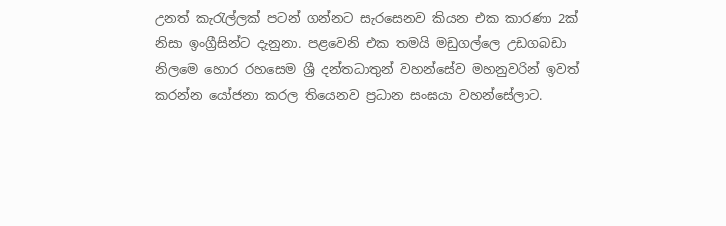උනත් කැරැල්ලක් පටන් ගන්නට සැරසෙනව කියන එක කාරණා 2ක් නිසා ඉංග්‍රීසින්ට දැනුනා. පළවෙනි එක තමයි මඩුගල්ලෙ උඩගබඩා නිලමෙ හොර රහසෙම ශ්‍රී දන්තධාතුන් වහන්සේව මහනුවරින් ඉවත් කරන්න යෝජනා කරල තියෙනව ප්‍රධාන සංඝයා වහන්සේලාට.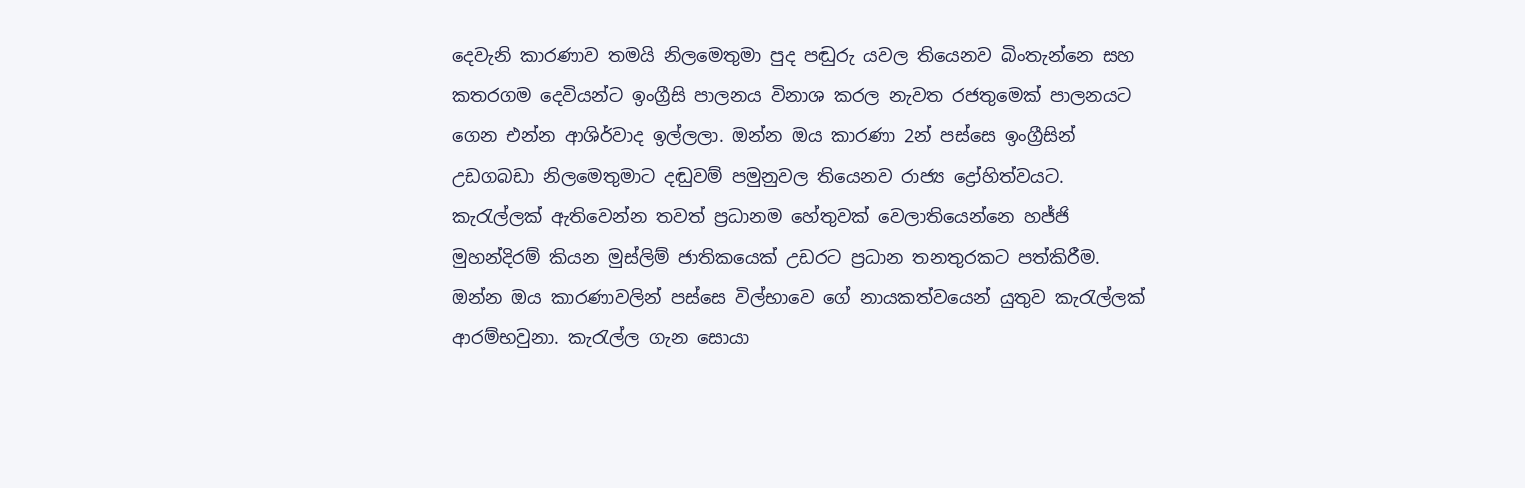දෙවැනි කාරණාව තමයි නිලමෙතුමා පුද පඬුරු යවල තියෙනව බිංතැන්නෙ සහ කතරගම දෙවියන්ට ඉංග්‍රීසි පාලනය විනාශ කරල නැවත රජතුමෙක් පාලනයට ගෙන එන්න ආශිර්වාද ඉල්ලලා. ඔන්න ඔය කාරණා 2න් පස්සෙ ඉංග්‍රීසින් උඩගබඩා නිලමෙතුමාට දඬුවම් පමුනුවල තියෙනව රාජ්‍ය ද්‍රෝහිත්වයට.
කැරැල්ලක් ඇතිවෙන්න තවත් ප්‍රධානම හේතුවක් වෙලාතියෙන්නෙ හජ්ජි මුහන්දිරම් කියන මුස්ලිම් ජාතිකයෙක් උඩරට ප්‍රධාන තනතුරකට පත්කිරීම. ඔන්න ඔය කාරණාවලින් පස්සෙ විල්භාවෙ ගේ නායකත්වයෙන් යුතුව කැරැල්ලක් ආරම්භවුනා. කැරැල්ල ගැන සොයා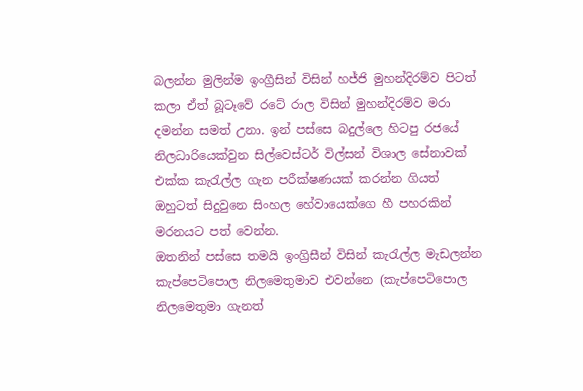බලන්න මුලින්ම ඉංග්‍රීසින් විසින් හජ්ජි මුහන්දිරම්ව පිටත් කලා ඒත් බූටෑවේ රටේ රාල විසින් මුහන්දිරම්ව මරා දමන්න සමත් උනා. ඉන් පස්සෙ බදුල්ලෙ හිටපු රජයේ නිලධාරියෙක්වුන සිල්වෙස්ටර් විල්සන් විශාල සේනාවක් එක්ක කැරැල්ල ගැන පරීක්ෂණයක් කරන්න ගියත් ඔහුටත් සිදුවුනෙ සිංහල හේවායෙක්ගෙ හී පහරකින් මරනයට පත් වෙන්න.
ඔතනින් පස්සෙ තමයි ඉංග්‍රිසීන් විසින් කැරැල්ල මැඩලන්න කැප්පෙටිපොල නිලමෙතුමාව එවන්නෙ (කැප්පෙටිපොල නිලමෙතුමා ගැනත්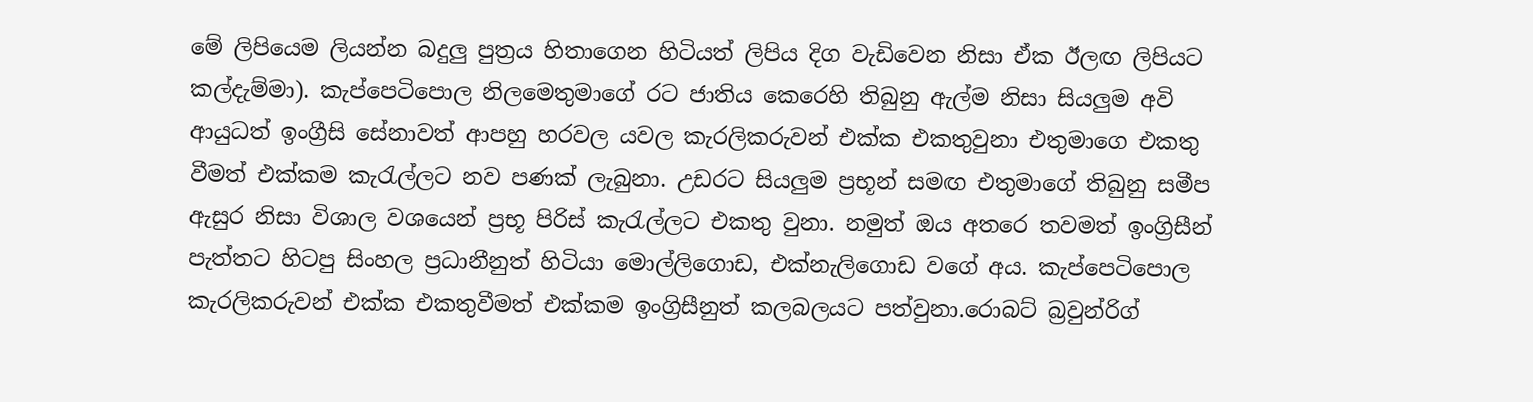මේ ලිපියෙම ලියන්න බදුලු පුත්‍රය හිතාගෙන හිටියත් ලිපිය දිග වැඩිවෙන නිසා ඒක ඊලඟ ලිපියට කල්දැම්මා). කැප්පෙටිපොල නිලමෙතුමාගේ රට ජාතිය කෙරෙහි තිබුනු ඇල්ම නිසා සියලුම අවි ආයුධත් ඉංග්‍රීසි සේනාවත් ආපහු හරවල යවල කැරලිකරුවන් එක්ක එකතුවුනා එතුමාගෙ එකතු වීමත් එක්කම කැරැල්ලට නව පණක් ලැබුනා. උඩරට සියලුම ප්‍රභූන් සමඟ එතුමාගේ තිබුනු සමීප ඇසුර නිසා විශාල වශයෙන් ප්‍රභූ පිරිස් කැරැල්ලට එකතු වුනා. නමුත් ඔය අතරෙ තවමත් ඉංග්‍රිසීන් පැත්තට හිටපු සිංහල ප්‍රධානීනුත් හිටියා මොල්ලිගොඩ, එක්නැලිගොඩ වගේ අය. කැප්පෙටිපොල කැරලිකරුවන් එක්ක එකතුවීමත් එක්කම ඉංග්‍රිසීනුත් කලබලයට පත්වුනා.රොබට් බ්‍රවුන්රිග්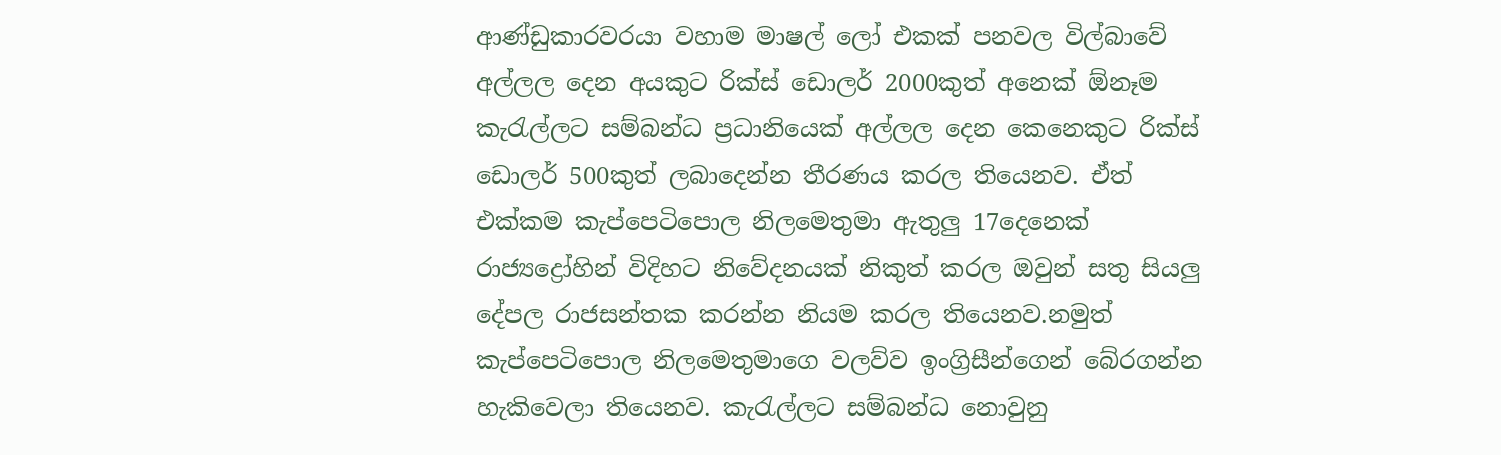ආණ්ඩුකාරවරයා වහාම මාෂල් ලෝ එකක් පනවල විල්බාවේ අල්ලල දෙන අයකුට රික්ස් ඩොලර් 2000කුත් අනෙක් ඕනෑම කැරැල්ලට සම්බන්ධ ප්‍රධානියෙක් අල්ලල දෙන කෙනෙකුට රික්ස් ඩොලර් 500කුත් ලබාදෙන්න තීරණය කරල තියෙනව. ඒත් එක්කම කැප්පෙටිපොල නිලමෙතුමා ඇතුලු 17දෙනෙක් රාජ්‍යද්‍රෝහින් විදිහට නිවේදනයක් නිකුත් කරල ඔවුන් සතු සියලු දේපල රාජසන්තක කරන්න නියම කරල තියෙනව.නමුත් කැප්පෙටිපොල නිලමෙතුමාගෙ වලව්ව ඉංග්‍රිසීන්ගෙන් බේරගන්න හැකිවෙලා තියෙනව. කැරැල්ලට සම්බන්ධ නොවුනු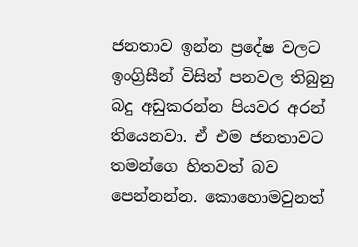ජනතාව ඉන්න ප්‍රදේෂ වලට ඉංග්‍රිසීන් විසින් පනවල තිබුනු බදු අඩුකරන්න පියවර අරන් තියෙනවා. ඒ එම ජනතාවට තමන්ගෙ හිතවත් බව පෙන්නන්න. කොහොමවුනත්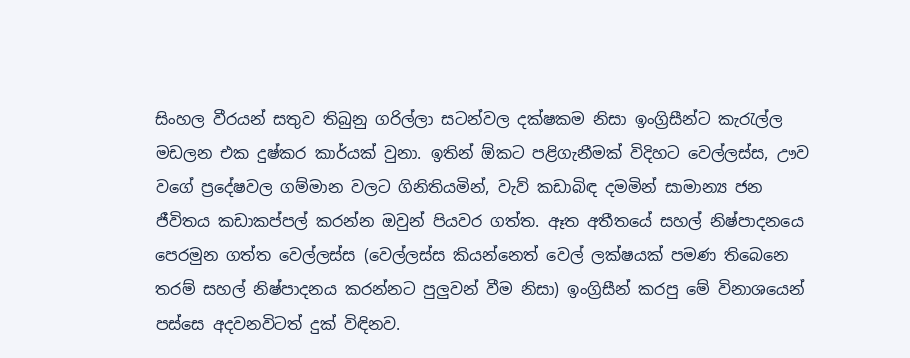සිංහල වීරයන් සතුව තිබුනු ගරිල්ලා සටන්වල දක්ෂකම නිසා ඉංග්‍රිසීන්ට කැරැල්ල මඩලන එක දුෂ්කර කාර්යක් වුනා. ඉතින් ඕකට පළිගැනීමක් විදිහට වෙල්ලස්ස, ඌව වගේ ප්‍රදේෂවල ගම්මාන වලට ගිනිතියමින්, වැව් කඩාබිඳ දමමින් සාමාන්‍ය ජන ජීවිතය කඩාකප්පල් කරන්න ඔවුන් පියවර ගත්ත. ඈත අතීතයේ සහල් නිෂ්පාදනයෙ පෙරමුන ගත්ත වෙල්ලස්ස (වෙල්ලස්ස කියන්නෙත් වෙල් ලක්ෂයක් පමණ තිබෙනෙ තරම් සහල් නිෂ්පාදනය කරන්නට පුලුවන් වීම නිසා) ඉංග්‍රිසීන් කරපු මේ විනාශයෙන් පස්සෙ අදවනවිටත් දුක් විඳිනව.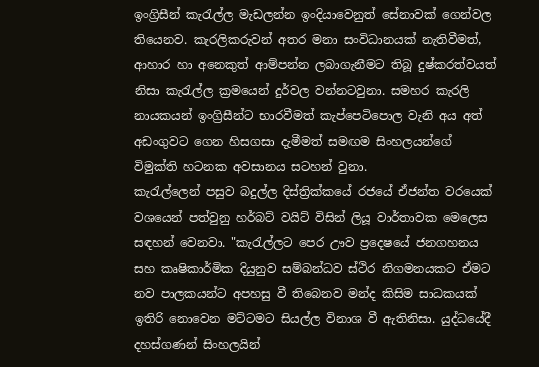ඉංග්‍රිසීන් කැරැල්ල මැඩලන්න ඉංදියාවෙනුත් සේනාවක් ගෙන්වල තියෙනව. කැරලිකරුවන් අතර මනා සංවිධානයක් නැතිවීමත්, ආහාර හා අනෙකුත් ආම්පන්න ලබාගැනීමට තිබූ දුෂ්කරත්වයත් නිසා කැරැල්ල ක්‍රමයෙන් දුර්වල වන්නටවුනා. සමහර කැරලි නායකයන් ඉංග්‍රිසීන්ට භාරවීමත් කැප්පෙටිපොල වැනි අය අත් අඩංගුවට ගෙන හිසගසා දැමීමත් සමඟම සිංහලයන්ගේ විමුක්ති හටනක අවසානය සටහන් වුනා.
කැරැල්ලෙන් පසුව බදුල්ල දිස්ත්‍රික්කයේ රජයේ ඒජන්ත වරයෙක් වශයෙන් පත්වුනු හර්බට් වයිට් විසින් ලියූ වාර්තාවක මෙලෙස සඳහන් වෙනවා. "කැරැල්ලට පෙර ඌව ප්‍රදෙෂයේ ජනගහනය සහ කෘෂිකාර්මික දියුනුව සම්බන්ධව ස්ථිර නිගමනයකට ඒමට නව පාලකයන්ට අපහසු වී තිබෙනව මන්ද කිසිම සාධකයක් ඉතිරි නොවෙන මට්ටමට සියල්ල විනාශ වී ඇතිනිසා. යුද්ධයේදී දහස්ගණන් සිංහලයින්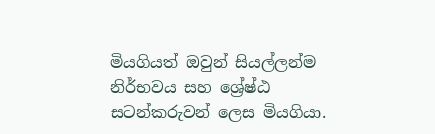මියගියත් ඔවුන් සියල්ලන්ම නිර්භවය සහ ශ්‍රේෂ්ඨ සටන්කරුවන් ලෙස මියගියා.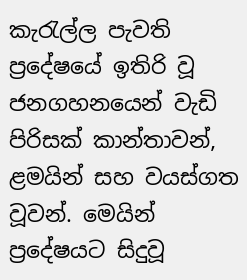කැරැල්ල පැවති ප්‍රදේෂයේ ඉතිරි වූ ජනගහනයෙන් වැඩි පිරිසක් කාන්තාවන්, ළමයින් සහ වයස්ගත වූවන්. මෙයින් ප්‍රදේෂයට සිදුවූ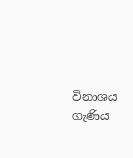විනාශය ගැණිය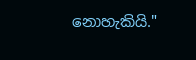නොහැකියි."